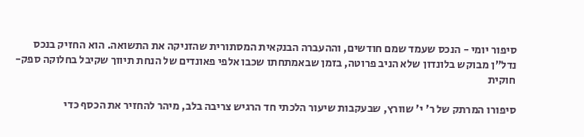סיפור יומי - הנכס שעמד שמם חודשים, וההעברה הבנקאית המסתורית שהזניקה את התשואה. הוא החזיק בנכס נדל"ן מבוקש בלונדון שלא הניב פרוטה, בזמן שבאמתחתו שכבו אלפי פאונדים של הנחת תיווך שקיבל בחלוקה ספק-חוקית

סיפורו המרתק של ר' י' שוורץ, שבעקבות שיעור הלכתי חד הרגיש צריבה בלב, מיהר להחזיר את הכסף כדי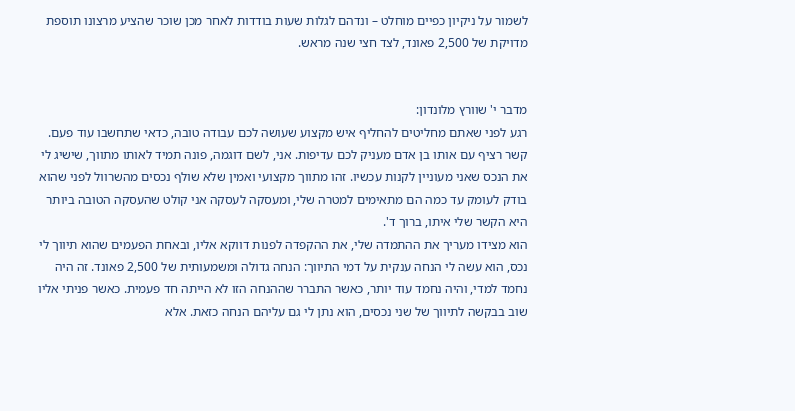לשמור על ניקיון כפיים מוחלט – ונדהם לגלות שעות בודדות לאחר מכן שוכר שהציע מרצונו תוספת מדויקת של 2,500 פאונד, לצד חצי שנה מראש.


מדבר י' שוורץ מלונדון:
רגע לפני שאתם מחליטים להחליף איש מקצוע שעושה לכם עבודה טובה, כדאי שתחשבו עוד פעם. קשר רציף עם אותו בן אדם מעניק לכם עדיפות. אני, לשם דוגמה, פונה תמיד לאותו מתווך, שישיג לי את הנכס שאני מעוניין לקנות עכשיו. זהו מתווך מקצועי ואמין שלא שולף נכסים מהשרוול לפני שהוא בודק לעומק עד כמה הם מתאימים למטרה שלי, ומעסקה לעסקה אני קולט שהעסקה הטובה ביותר היא הקשר שלי איתו, ברוך ד'.
הוא מצידו מעריך את ההתמדה שלי, את ההקפדה לפנות דווקא אליו, ובאחת הפעמים שהוא תיווך לי נכס, הוא עשה לי הנחה ענקית על דמי התיווך: הנחה גדולה ומשמעותית של 2,500 פאונד. זה היה נחמד למדי, והיה נחמד עוד יותר, כאשר התברר שההנחה הזו לא הייתה חד פעמית. כאשר פניתי אליו שוב בבקשה לתיווך של שני נכסים, הוא נתן לי גם עליהם הנחה כזאת. אלא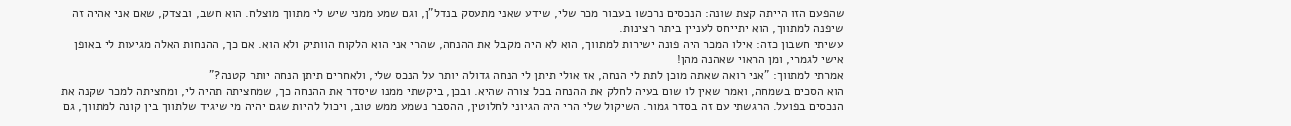שהפעם הזו הייתה קצת שונה: הנכסים נרכשו בעבור מכר שלי, שידע שאני מתעסק בנדל"ן, וגם שמע ממני שיש לי מתווך מוצלח. הוא חשב, ובצדק, שאם אני אהיה זה שיפנה למתווך, הוא יתייחס לעניין ביתר רצינות.
עשיתי חשבון כזה: אילו המכר היה פונה ישירות למתווך, הוא לא היה מקבל את ההנחה, שהרי אני הוא הלקוח הוותיק ולא הוא. אם כך, ההנחות האלה מגיעות לי באופן אישי לגמרי, ומן הראוי שאהנה מהן!
אמרתי למתווך: "אני רואה שאתה מוכן לתת לי הנחה, אז אולי תיתן לי הנחה גדולה יותר על הנכס שלי, ולאחרים תיתן הנחה יותר קטנה?"
הוא הסכים בשמחה, ואמר שאין לו שום בעיה לחלק את ההנחה בכל צורה שהיא. ובכן, ביקשתי ממנו שיסדר את ההנחה כך, שמחציתה תהיה לי, ומחציתה למכר שקנה את הנכסים בפועל. הרגשתי עם זה בסדר גמור. השיקול שלי הרי היה הגיוני לחלוטין, ההסבר נשמע ממש טוב, ויכול להיות שגם יהיה מי שיגיד שלתווך בין קונה למתווך, גם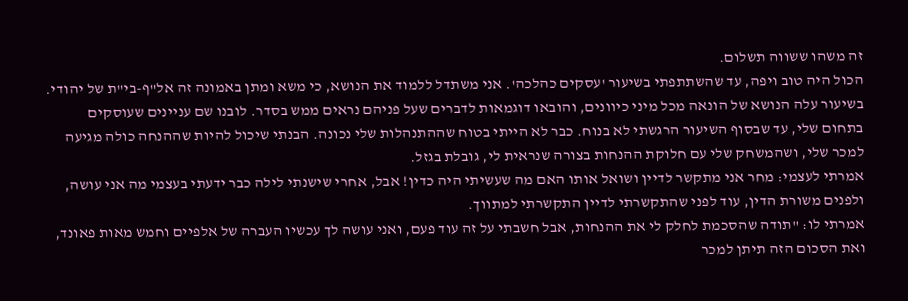זה משהו ששווה תשלום.
הכול היה טוב ויפה, עד שהשתתפתי בשיעור 'עסקים כהלכה'. אני משתדל ללמוד את הנושא, כי משא ומתן באמונה זה אל"ף-בי"ת של יהודי. בשיעור עלה הנושא של הונאה מכל מיני כיוונים, והובאו דוגמאות לדברים שעל פניהם נראים ממש בסדר. לובנו שם עניינים שעוסקים בתחום שלי, עד שבסוף השיעור הרגשתי לא בנוח. כבר לא הייתי בטוח שההתנהלות שלי נכונה. הבנתי שיכול להיות שההנחה כולה מגיעה למכר שלי, ושהמשחק שלי עם חלוקת ההנחות בצורה שנראית לי, גובלת בגזל.
אמרתי לעצמי: מחר אני מתקשר לדיין ושואל אותו האם מה שעשיתי היה כדין! אבל, אחרי שישנתי לילה כבר ידעתי בעצמי מה אני עושה, ולפנים משורת הדין, עוד לפני שהתקשרתי לדיין התקשרתי למתווך.
אמרתי לו: "תודה שהסכמת לחלק לי את ההנחות, אבל חשבתי על זה עוד פעם, ואני עושה לך עכשיו העברה של אלפיים וחמש מאות פאונד, ואת הסכום הזה תיתן למכר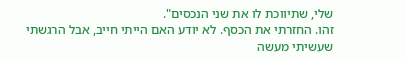שלי, שתיווכת לו את שני הנכסים".
זהו. החזרתי את הכסף. לא יודע האם הייתי חייב, אבל הרגשתי שעשיתי מעשה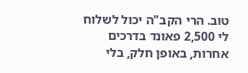טוב. הרי הקב"ה יכול לשלוח לי 2,500 פאונד בדרכים אחרות, באופן חלק, בלי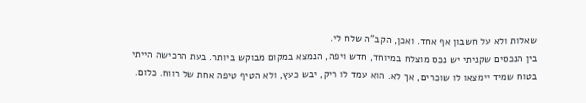שאלות ולא על חשבון אף אחד. ואכן, הקב"ה שלח לי.
בין הנכסים שקניתי יש נכס מוצלח במיוחד, חדש ויפה, הנמצא במקום מבוקש ביותר. בעת הרכישה הייתי בטוח שמיד יימצאו לו שוכרים, אך לא. הוא עמד לו ריק, יבש כעץ, ולא הטיף טיפה אחת של רווח. כלום.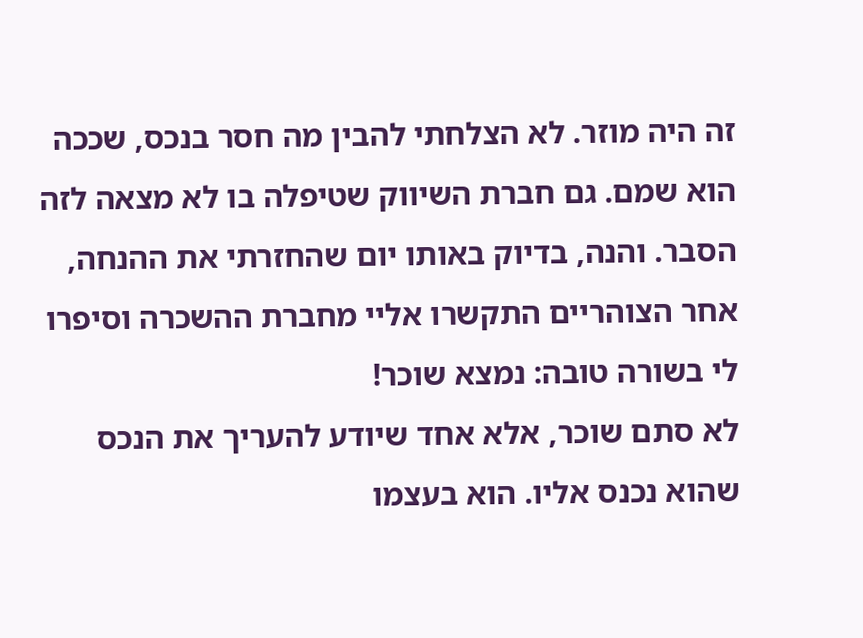זה היה מוזר. לא הצלחתי להבין מה חסר בנכס, שככה הוא שמם. גם חברת השיווק שטיפלה בו לא מצאה לזה הסבר. והנה, בדיוק באותו יום שהחזרתי את ההנחה, אחר הצוהריים התקשרו אליי מחברת ההשכרה וסיפרו לי בשורה טובה: נמצא שוכר!
לא סתם שוכר, אלא אחד שיודע להעריך את הנכס שהוא נכנס אליו. הוא בעצמו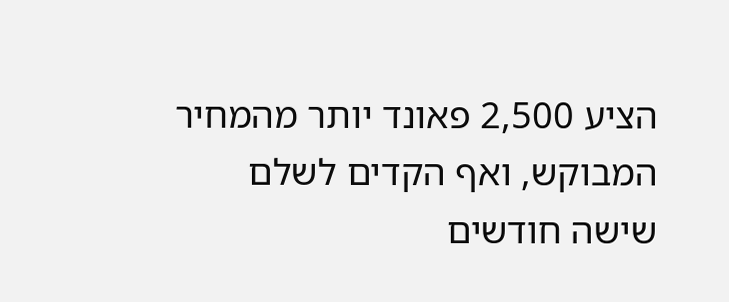הציע 2,500 פאונד יותר מהמחיר המבוקש, ואף הקדים לשלם שישה חודשים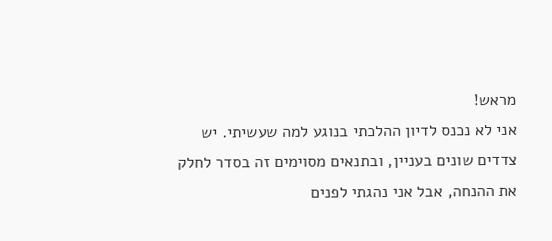מראש!
אני לא נכנס לדיון ההלכתי בנוגע למה שעשיתי. יש צדדים שונים בעניין, ובתנאים מסוימים זה בסדר לחלק את ההנחה, אבל אני נהגתי לפנים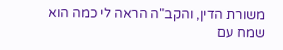משורת הדין, והקב"ה הראה לי כמה הוא שמח עם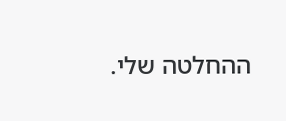ההחלטה שלי.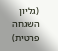(גליון השגחה פרטית)